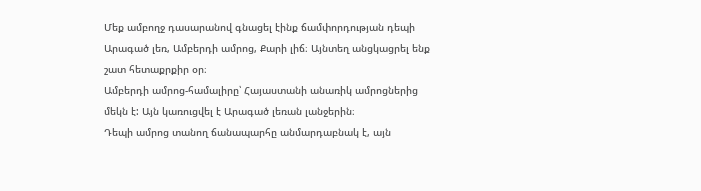Մեք ամբողջ դասարանով գնացել էինք ճամփորդության դեպի Արագած լեռ, Ամբերդի ամրոց, Քարի լիճ։ Այնտեղ անցկացրել ենք շատ հետաքրքիր օր։
Ամբերդի ամրոց-համալիրը՝ Հայաստանի անառիկ ամրոցներից մեկն է: Այն կառուցվել է Արագած լեռան լանջերին։
Դեպի ամրոց տանող ճանապարհը անմարդաբնակ է, այն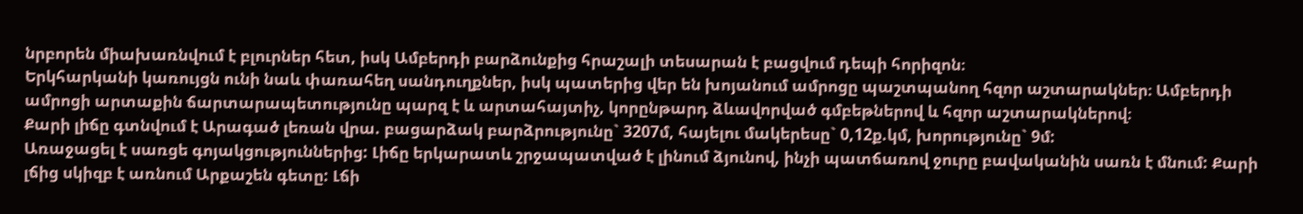նրբորեն միախառնվում է բլուրներ հետ, իսկ Ամբերդի բարձունքից հրաշալի տեսարան է բացվում դեպի հորիզոն։
Երկհարկանի կառույցն ունի նաև փառահեղ սանդուղքներ, իսկ պատերից վեր են խոյանում ամրոցը պաշտպանող հզոր աշտարակներ։ Ամբերդի ամրոցի արտաքին ճարտարապետությունը պարզ է և արտահայտիչ, կորընթարդ ձևավորված գմբեթներով և հզոր աշտարակներով։
Քարի լիճը գտնվում է Արագած լեռան վրա. բացարձակ բարձրությունը` 3207մ, հայելու մակերեսը` 0,12ք.կմ, խորությունը` 9մ:
Առաջացել է սառցե գոյակցություններից: Լիճը երկարատև շրջապատված է լինում ձյունով, ինչի պատճառով ջուրը բավականին սառն է մնում: Քարի լճից սկիզբ է առնում Արքաշեն գետը: Լճի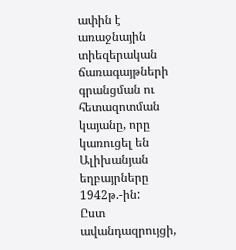ափին է առաջնային տիեզերական ճառագայթների գրանցման ու հետազոտման կայանը, որը կառուցել են Ալիխանյան եղբայրները 1942թ.-ին:
Ըստ ավանդազրույցի,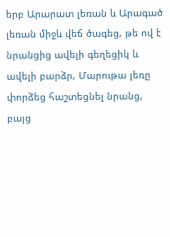երբ Արարատ լեռան և Արագած լեռան միջև վեճ ծագեց, թե ով է նրանցից ավելի գեղեցիկ և ավելի բարձր, Մարութա լեռը փորձեց հաշտեցնել նրանց, բայց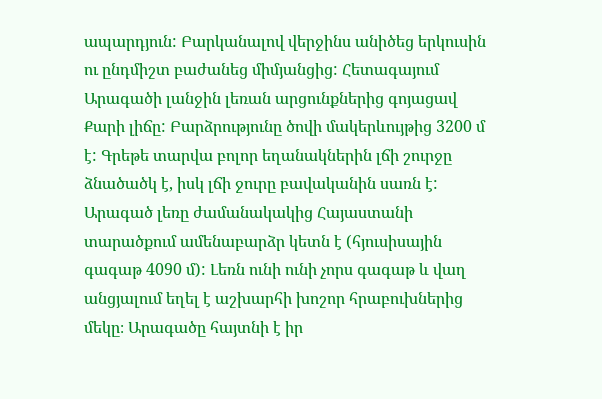ապարդյուն: Բարկանալով վերջինս անիծեց երկուսին ու ընդմիշտ բաժանեց միմյանցից: Հետագայում Արագածի լանջին լեռան արցունքներից գոյացավ Քարի լիճը: Բարձրությունը ծովի մակերևույթից 3200 մ է: Գրեթե տարվա բոլոր եղանակներին լճի շուրջը ձնածածկ է, իսկ լճի ջուրը բավականին սառն է:
Արագած լեռը ժամանակակից Հայաստանի տարածքում ամենաբարձր կետն է (հյուսիսային գագաթ 4090 մ): Լեռն ունի ունի չորս գագաթ և վաղ անցյալում եղել է աշխարհի խոշոր հրաբուխներից մեկը։ Արագածը հայտնի է իր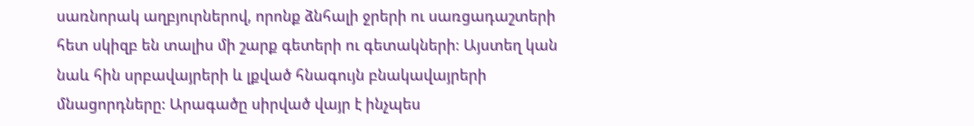սառնորակ աղբյուրներով, որոնք ձնհալի ջրերի ու սառցադաշտերի հետ սկիզբ են տալիս մի շարք գետերի ու գետակների։ Այստեղ կան նաև հին սրբավայրերի և լքված հնագույն բնակավայրերի մնացորդները: Արագածը սիրված վայր է ինչպես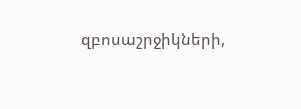զբոսաշրջիկների,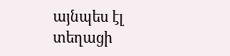այնպես էլ տեղացի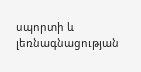սպորտի և լեռնագնացության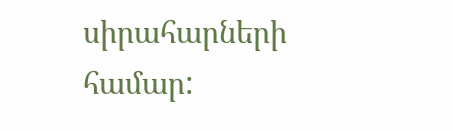սիրահարների համար: